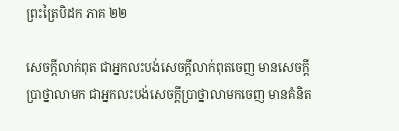ព្រះត្រៃបិដក ភាគ ២២

សេចក្តីលាក់ពុត ជាអ្នកលះបង់សេចក្តីលាក់ពុតចេញ មានសេចក្តីប្រាថ្នាលាមក ជាអ្នកលះបង់សេចក្តីប្រាថ្នាលាមកចេញ មានគំនិត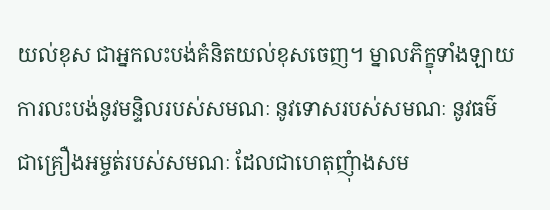យល់ខុស ជាអ្នកលះបង់គំនិតយល់ខុសចេញ។ ម្នាលភិក្ខុទាំងឡាយ ការលះបង់នូវមន្ទិលរបស់សមណៈ នូវទោសរបស់សមណៈ នូវធម៌ជាគ្រឿងអម្ចត់របស់សមណៈ ដែលជាហេតុញុំាងសម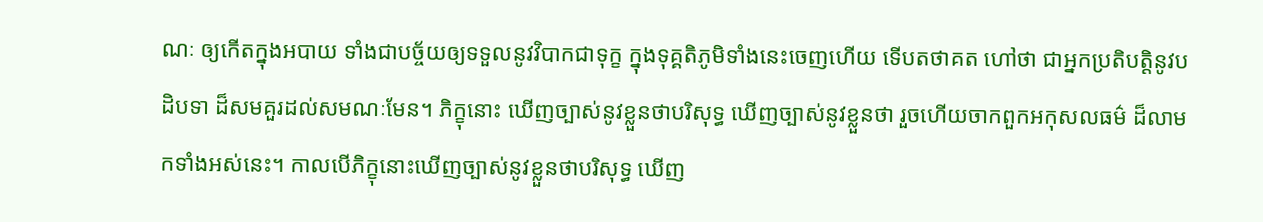ណៈ ឲ្យកើតក្នុងអបាយ ទាំងជាបច្ច័យឲ្យទទួលនូវវិបាកជាទុក្ខ ក្នុងទុគ្គតិភូមិទាំងនេះចេញហើយ ទើបតថាគត ហៅថា ជាអ្នកប្រតិបត្តិនូវបដិបទា ដ៏សមគួរដល់សមណៈមែន។ ភិក្ខុនោះ ឃើញច្បាស់នូវខ្លួនថាបរិសុទ្ធ ឃើញច្បាស់នូវខ្លួនថា រួចហើយចាកពួកអកុសលធម៌ ដ៏លាមកទាំងអស់នេះ។ កាលបើភិក្ខុនោះឃើញច្បាស់នូវខ្លួនថាបរិសុទ្ធ ឃើញ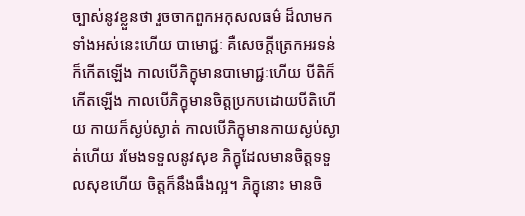ច្បាស់នូវខ្លួនថា រួចចាកពួកអកុសលធម៌ ដ៏លាមកទាំងអស់នេះហើយ បាមោជ្ជៈ គឺសេចក្តីត្រេកអរទន់ ក៏កើតឡើង កាលបើភិក្ខុមានបាមោជ្ជៈហើយ បីតិក៏កើតឡើង កាលបើភិក្ខុមានចិត្តប្រកបដោយបីតិហើយ កាយក៏ស្ងប់ស្ងាត់ កាលបើភិក្ខុមានកាយស្ងប់ស្ងាត់ហើយ រមែងទទួលនូវសុខ ភិក្ខុដែលមានចិត្តទទួលសុខហើយ ចិត្តក៏នឹងធឹងល្អ។ ភិក្ខុនោះ មានចិ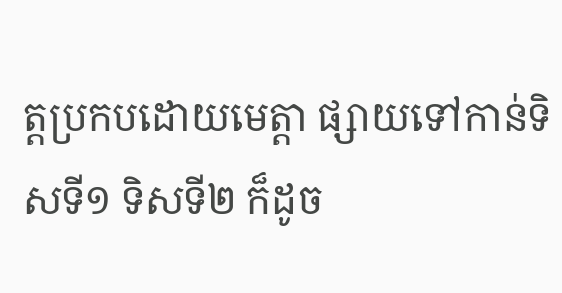ត្តប្រកបដោយមេត្តា ផ្សាយទៅកាន់ទិសទី១ ទិសទី២ ក៏ដូច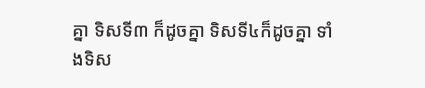គ្នា ទិសទី៣ ក៏ដូចគ្នា ទិសទី៤ក៏ដូចគ្នា ទាំងទិស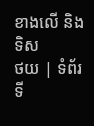ខាងលើ និងទិស
ថយ | ទំព័រទី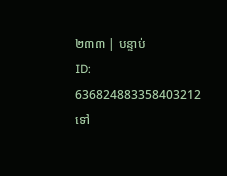២៣៣ | បន្ទាប់
ID: 636824883358403212
ទៅ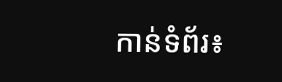កាន់ទំព័រ៖